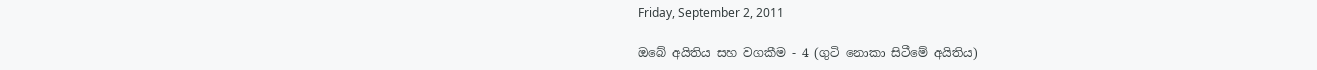Friday, September 2, 2011

ඔබේ අයිතිය සහ වගකීම - 4 (ගුටි නොකා සිටීමේ අයිතිය)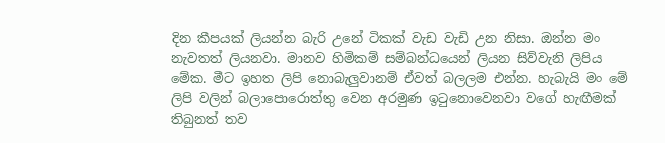දින කීපයක් ලියන්න බැරි උනේ ටිකක් වැඩ වැඩි උන නිසා. ඔන්න මං නැවතත් ලියනවා. මානව හිමිකම් සම්බන්ධයෙන් ලියන සිව්වැනි ලිපිය මේක. මීට ඉහත ලිපි නොබැලුවානම් ඒවත් බලලම එන්න. හැබැයි මං මේ ලිපි වලින් බලාපොරොත්තු වෙන අරමුණ ඉටුනොවෙනවා වගේ හැඟීමක් තිබුනත් තව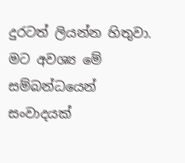දුරටත් ලියන්න හිතුවා. මට අවශ්‍ය මේ සම්බන්ධයෙන් සංවාදයක්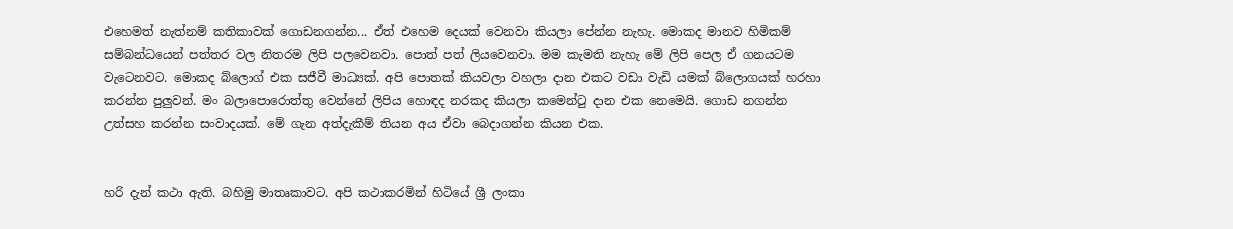එහෙමත් නැත්නම් කතිකාවක් ගොඩනගන්න... ඒත් එහෙම දෙයක් වෙනවා කියලා පේන්න නැහැ. මොකද මානව හිමිකම් සම්බන්ධයෙන් පත්තර වල නිතරම ලිපි පලවෙනවා. පොත් පත් ලියවෙනවා. මම කැමති නැහැ මේ ලිපි පෙල ඒ ගනයටම වැටෙනවට. මොකද බ්ලොග් එක සජීවී මාධ්‍යක්. අපි පොතක් කියවලා වහලා දාන එකට වඩා වැඩි යමක් බ්ලොගයක් හරහා කරන්න පුලුවන්. මං බලාපොරොත්තු වෙන්නේ ලිපිය හොඳද නරකද කියලා කමෙන්ටු දාන එක නෙමෙයි. ගොඩ නගන්න උත්සහ කරන්න සංවාදයක්. මේ ගැන අත්දැකීම් තියන අය ඒවා බෙදාගන්න කියන එක.


හරි දැන් කථා ඇති. බහිමු මාතෘකාවට. අපි කථාකරමින් හිටියේ ශ්‍රී ලංකා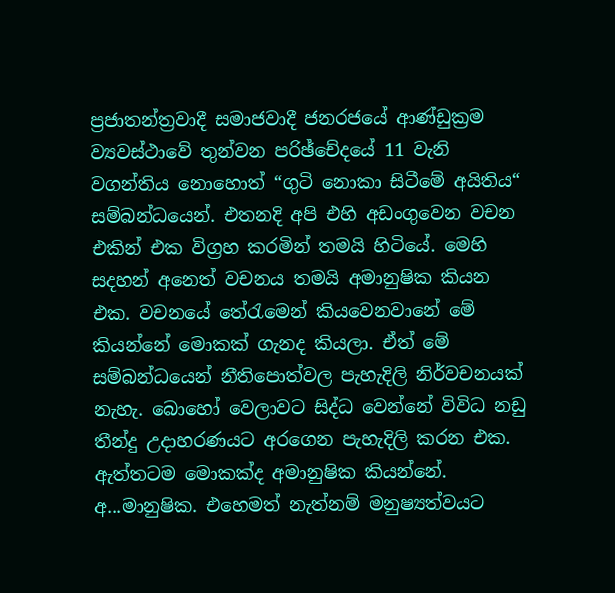ප්‍රජාතන්ත්‍රවාදී සමාජවාදී ජනරජයේ ආණ්ඩුක්‍රම ව්‍යවස්ථාවේ තුන්වන පරිඡ්චේදයේ 11 වැනි වගන්තිය නොහොත් “ගුටි නොකා සිටීමේ අයිතිය“ සම්බන්ධයෙන්. එතනදි අපි එහි අඩංගුවෙන වචන එකින් එක විග්‍රහ කරමින් තමයි හිටියේ. මෙහි සදහන් අනෙත් වචනය තමයි අමානුෂික කියන එක. වචනයේ තේරැමෙන් කියවෙනවානේ මේ කියන්නේ මොකක් ගැනද කියලා. ඒත් මේ සම්බන්ධයෙන් නීතිපොත්වල පැහැදිලි නිර්වචනයක් නැහැ. බොහෝ වෙලාවට සිද්ධ වෙන්නේ විවිධ නඩු තීන්දු උදාහරණයට අරගෙන පැහැදිලි කරන එක. ඇත්තටම මොකක්ද අමානුෂික කියන්නේ. අ...මානුෂික. එහෙමත් නැත්නම් මනුෂ්‍යත්වයට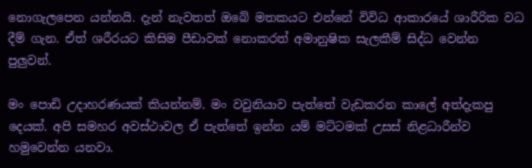නොගැලපෙන යන්නයි. දැන් නැවතත් ඔබේ මතකයට එන්නේ විවිධ ආකාරයේ ශාරීරික වධ දීම් ගැන. ඒත් ශරීරයට කිසිම පීඩාවක් නොකරත් අමානුෂික සැලකීම් සිද්ධ වෙන්න පුලුවන්.

මං පොඩි උදාහරණයක් කියන්නම්. මං වවුනියාව පැත්තේ වැඩකරන කාලේ අත්දැකපු දෙයක්. අපි සමහර අවස්ථාවල ඒ පැත්තේ ඉන්න යම් මට්ටමක් උසස් නිළධාරීන්ව හමුවෙන්න යනවා.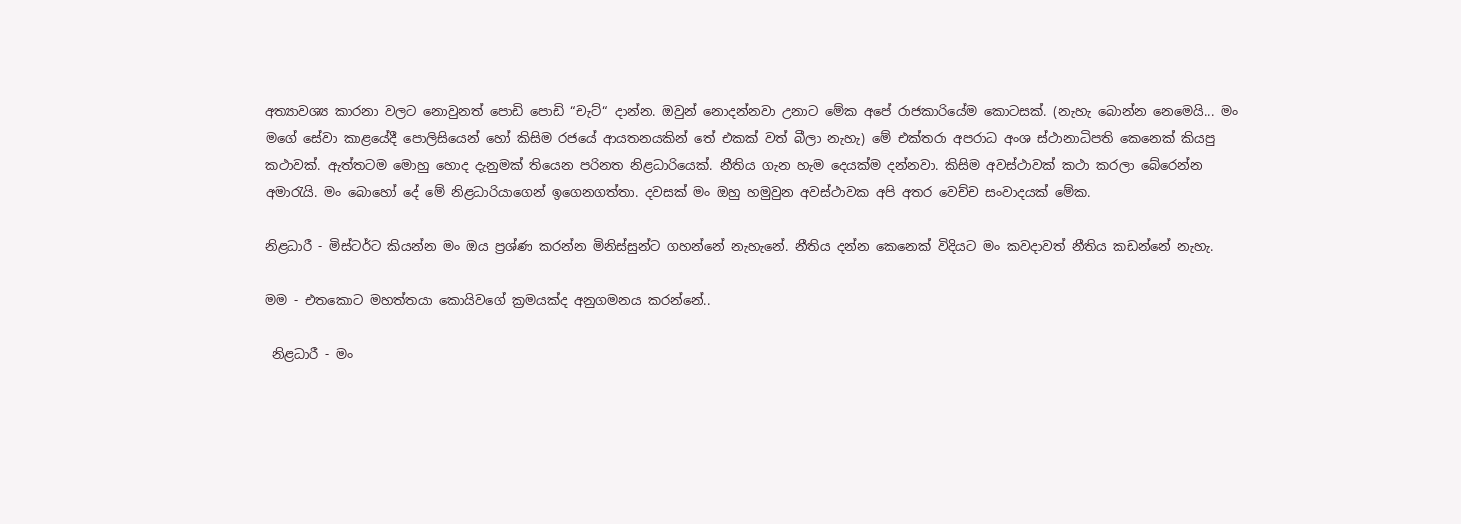අත්‍යාවශ්‍ය කාරනා වලට නොවුනත් පොඩි පොඩි “චැට්“ දාන්න. ඔවුන් නොදන්නවා උනාට මේක අපේ රාජකාරියේම කොටසක්. (නැහැ බොන්න නෙමෙයි... මං මගේ සේවා කාළයේදී පොලිසියෙන් හෝ කිසිම රජයේ ආයතනයකින් තේ එකක් වත් බීලා නැහැ) මේ එක්තරා අපරාධ අංශ ස්ථානාධිපති කෙනෙක් කියපු කථාවක්. ඇත්තටම මොහු හොද දැනුමක් තියෙන පරිනත නිළධාරියෙක්. නීතිය ගැන හැම දෙයක්ම දන්නවා. කිසිම අවස්ථාවක් කථා කරලා බේරෙන්න අමාරැයි. මං බොහෝ දේ මේ නිළධාරියාගෙන් ඉගෙනගත්තා. දවසක් මං ඔහු හමුවුන අවස්ථාවක අපි අතර වෙච්ච සංවාදයක් මේක.

නිළධාරී - මිස්ටර්ට කියන්න මං ඔය ප්‍රශ්ණ කරන්න මිනිස්සුන්ට ගහන්නේ නැහැනේ. නීතිය දන්න කෙනෙක් විදියට මං කවදාවත් නීතිය කඩන්නේ නැහැ.

මම - එතකොට මහත්තයා කොයිවගේ ක්‍රමයක්ද අනුගමනය කරන්නේ..

 නිළධාරී - මං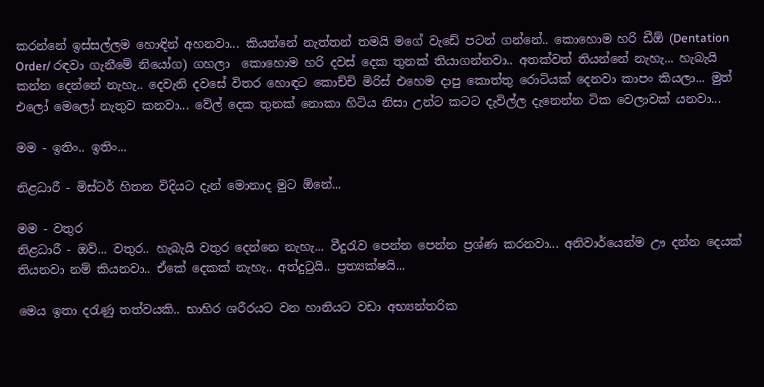කරන්නේ ඉස්සල්ලම හොඳින් අහනවා... කියන්නේ නැත්තන් තමයි මගේ වැඩේ පටන් ගන්නේ.. කොහොම හරි ඩීඕ (Dentation Order/ රඳවා ගැනීමේ නියෝග) ගහලා  කොහොම හරි දවස් දෙක තුනක් තියාගන්නවා.. අතක්වත් තියන්නේ නැහැ... හැබැයි කන්න දෙන්නේ නැහැ.. දෙවැනි දවසේ විතර හොඳට කොච්චි මිරිස් එහෙම දාපු කොත්තු රොටියක් දෙනවා කාපං කියලා... මුත් එලෝ මෙලෝ නැතුව කනවා... වේල් දෙක තුනක් නොකා හිටිය නිසා උන්ට කටට දැවිල්ල දැනෙන්න ටික වෙලාවක් යනවා...

මම - ඉතිං.. ඉතිං...

නිළධාරී - මිස්ටර් හිතන විදියට දැන් මොනාද මුට ඕනේ...

මම - වතුර
නිළධාරී - ඔව්... වතුර.. හැබැයි වතුර දෙන්නෙ නැහැ... වීදුරැව පෙන්න පෙන්න ප්‍රශ්ණ කරනවා... අනිවාර්යෙන්ම ඌ දන්න දෙයක් තියනවා නම් කියනවා.. ඒකේ දෙකක් නැහැ.. අත්දුටුයි.. ප්‍රත්‍යක්ෂයි...

මෙය ඉතා දරැණු තත්වයකි.. භාහිර ශරීරයට වන හානියට වඩා අභ්‍යන්තරික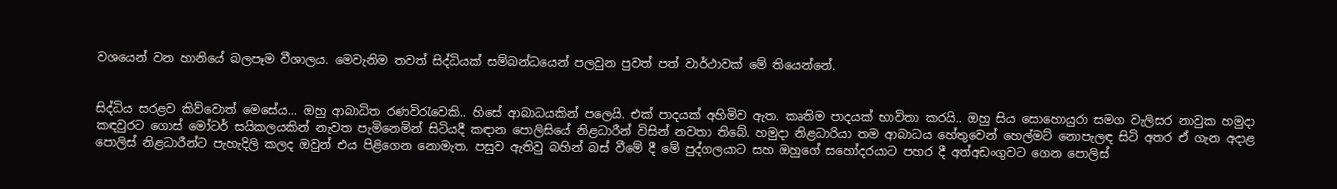වශයෙන් වන හානියේ බලපෑම වීශාලය. මෙවැනිම තවත් සිද්ධියක් සම්බන්ධයෙන් පලවුන පුවත් පත් වාර්ථාවක් මේ තියෙන්නේ.


සිද්ධිය සරළව කිව්වොත් මෙසේය... ඔහු ආබාධිත රණවිරැවෙකි.. හිසේ ආබාධයකින් පලෙයි. එක් පාදයක් අහිමිව ඇත. කෘතිම පාදයක් භාවිතා කරයි.. ඔහු සිය සොහොයුරා සමග වැලිසර නාවුක හමුදා කඳවුරට ගොස් මෝටර් සයිකලයකින් නැවත පැමිනෙමින් සිටියදී කඳාන පොලිසියේ නිළධාරීන් විසින් නවතා තිබේ. හමුදා නිළධාරියා තම ආබාධය හේතුවෙන් හෙල්මට් නොපැලඳ සිටි අතර ඒ ගැන අදාළ පොලිස් නිළධාරීන්ට පැහැදිලි කලද ඔවුන් එය පිළිගෙන නොමැත. පසුව ඇතිවු බහින් බස් වීමේ දී මේ පුද්‍ගලයාට සහ ඔහුගේ සහෝදරයාට පහර දී අත්අඩංගුවට ගෙන පොලිස්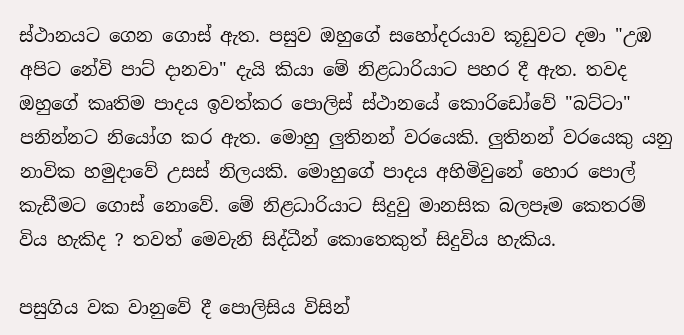ස්ථානයට ගෙන ගොස් ඇත. පසුව ඔහුගේ සහෝදරයාව කූඩුවට දමා "උඹ අපිට නේවි පාට් දානවා" දැයි කියා මේ නිළධාරියාට පහර දී ඇත. තවද ඔහුගේ ‍කෘතිම පාදය ඉවත්කර පොලිස් ස්ථානයේ කොරිඩෝවේ "බට්ටා" පනින්නට නියෝග කර ඇත. මොහු ‍ලුතිනන් වරයෙකි. ලුතිනන් වරයෙකු යනු නාවික හමුදාවේ උසස් නිලයකි. මොහුගේ පාදය අහිමිවුනේ හොර‍ පොල් කැඩීමට ගොස් නොවේ. මේ නිළධාරියාට සිදුවු මානසික බලපෑම කෙතරම් විය හැකිද ? තවත් මෙවැනි සිද්ධීන් කොතෙකුත් සිදුවිය හැකිය.

පසුගිය වක වානු‍වේ දී පොලිසිය විසින්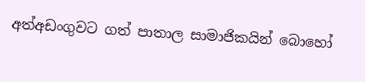අත්අඩංගුවට ගත් පාතාල සාමාජිකයින් බොහෝ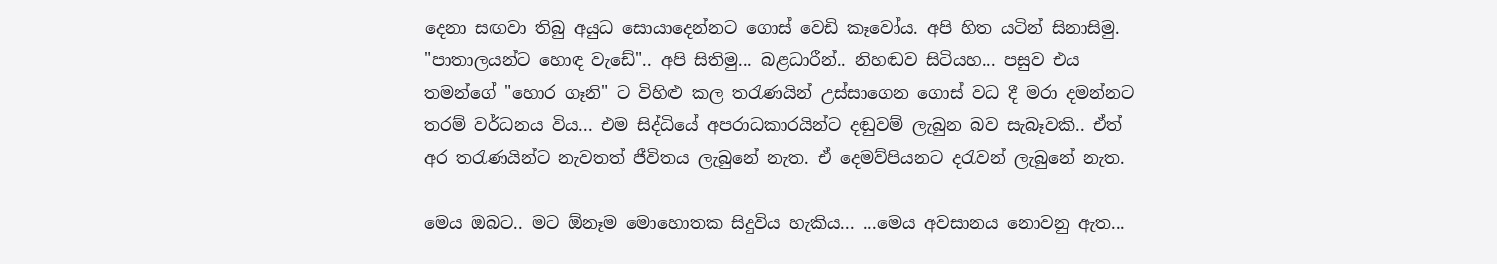දෙනා සඟවා තිබු අයුධ ‍සොයාදෙන්නට ගොස් වෙඩි කෑවෝය. අපි හිත යටින් සිනාසිමු. "පාතාලයන්ට හොඳ වැඩේ".. අපි සිතිමු... බළධාරීන්.. නිහඬව සිටියහ... පසුව එය තමන්ගේ "හොර ගෑනි" ට විහිළු කල තරැණයින් උස්සාගෙන ගොස් වධ දී මරා දමන්නට තරම් වර්ධනය විය... එම සිද්ධියේ අපරාධකාරයින්ට දඬුවම් ලැබුන බව සැබෑවකි.. ඒත් අර තරැණයින්ට නැවතත් ජීවිතය ලැබුනේ නැත. ඒ දෙමව්පියනට දරැවන් ලැබුනේ නැත.

මෙය ඔබට.. මට ඕනෑම මොහොතක සිදුවිය හැකිය... ...මෙය අවසානය නොවනු ඇත...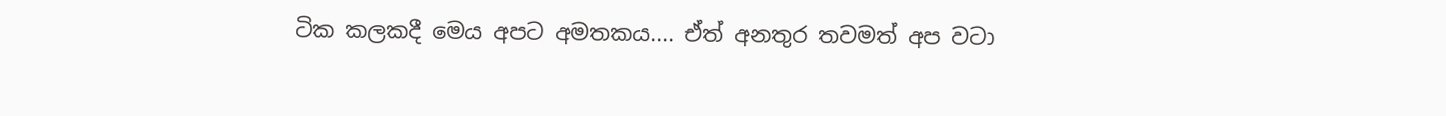ටික කලකදී මෙය අපට අමතකය.... ඒත් අනතුර තවමත් අප වටා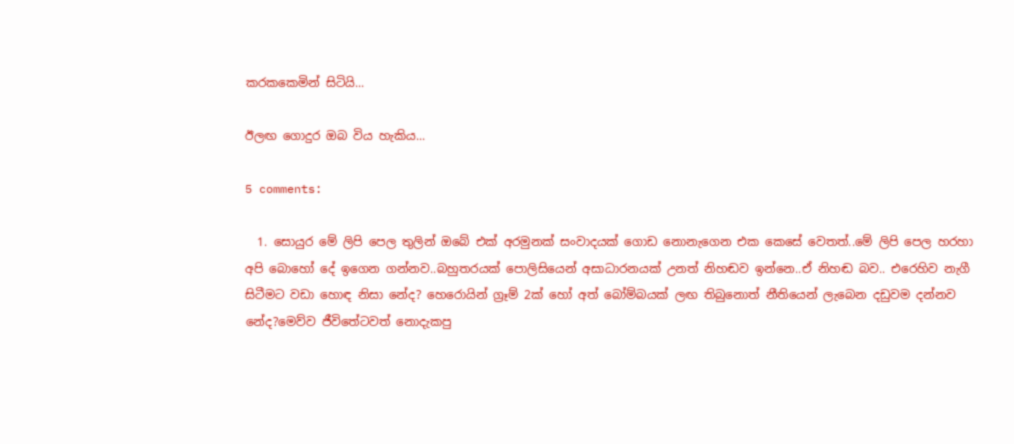කරකකෙමින් සිටියි...

ඊලඟ ගොදුර ඔබ විය හැකිය...

5 comments:

  1. සොයුර මේ ලිපි පෙල තුලින් ඔබේ එක් අරමුනක් සංවාදයක් ගොඩ නොනැගෙන එක කෙසේ වෙතත්..මේ ලිපි පෙල හරහා අපි බොහෝ දේ ඉගෙන ගන්නව..බහුතරයක් පොලිසියෙන් අසාධාරනයක් උනත් නිහඬව ඉන්නෙ..ඒ නිහඬ බව.. එරෙහිව නැගී සිටීමට වඩා හොඳ නිසා නේද? හෙරොයින් ග්‍රෑම් 2ක් හෝ අත් බෝම්බයක් ලඟ තිබුනොත් නීතියෙන් ලැබෙන දඩුවම දන්නව නේද?මෙව්ව ජීවිතේටවත් නොදැකපු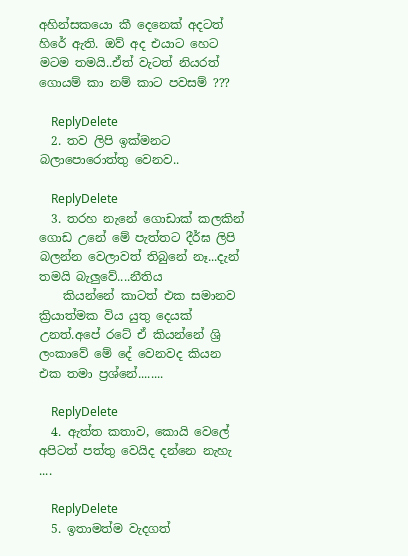අහින්සකයො කී දෙනෙක් අදටත් හිරේ ඇති. ඔව් අද එයාට හෙට මටම තමයි..ඒත් වැටත් නියරත් ගොයම් කා නම් කාට පවසම් ???

    ReplyDelete
  2. තව ලිපි ඉක්මනට බලාපොරොත්තු වෙනව..

    ReplyDelete
  3. තරහ නැනේ ගොඩාක් කලකින් ගොඩ උනේ මේ පැත්තට දීර්ඝ ලිපි බලන්න වෙලාවත් තිබුනේ නෑ...දැන් තමයි බැලුවේ....නීතිය
    කියන්නේ කාටත් එක සමානව ක්‍රියාත්මක විය යුතු දෙයක් උනත්.අපේ රටේ ඒ කියන්නේ ශ්‍රි ලංකාවේ මේ දේ වෙනවද කියන එක තමා ප්‍රශ්නේ........

    ReplyDelete
  4. ඇත්ත කතාව, කොයි වෙලේ අපිටත් පත්තු වෙයිද දන්නෙ නැහැ ....

    ReplyDelete
  5. ඉතාමත්ම වැදගත්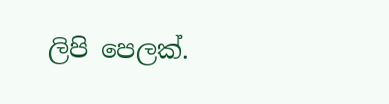ලිපි පෙලක්.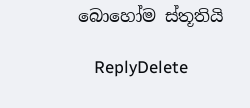බොහෝම ස්තූතියි

    ReplyDelete